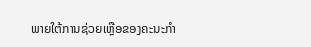ພາຍໃຕ້ການຊ່ວຍເຫຼືອຂອງຄະນະກຳ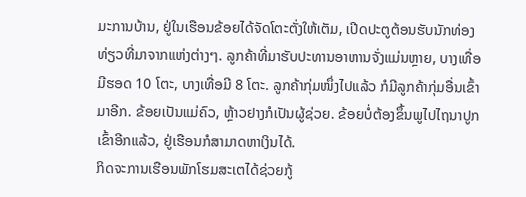ມະການບ້ານ, ຢູ່ໃນເຮືອນຂ້ອຍໄດ້ຈັດໂຕະຕັ່ງໃຫ້ເຕັມ, ເປີດປະຕູຕ້ອນຮັບນັກທ່ອງທ່ຽວທີ່ມາຈາກແຫ່ງຕ່າງໆ. ລູກຄ້າທີ່ມາຮັບປະທານອາຫານຈັ່ງແມ່ນຫຼາຍ, ບາງເທື່ອມີຮອດ 10 ໂຕະ, ບາງເທື່ອມີ 8 ໂຕະ. ລູກຄ້າກຸ່ມໜຶ່ງໄປແລ້ວ ກໍມີລູກຄ້າກຸ່ມອື່ນເຂົ້າມາອີກ. ຂ້ອຍເປັນແມ່ຄົວ, ຫຼ້າວຢາງກໍເປັນຜູ້ຊ່ວຍ. ຂ້ອຍບໍ່ຕ້ອງຂຶ້ນພູໄປໄຖນາປູກເຂົ້າອີກແລ້ວ, ຢູ່ເຮືອນກໍສາມາດຫາເງິນໄດ້.
ກິດຈະການເຮືອນພັກໂຮມສະເຕໄດ້ຊ່ວຍກູ້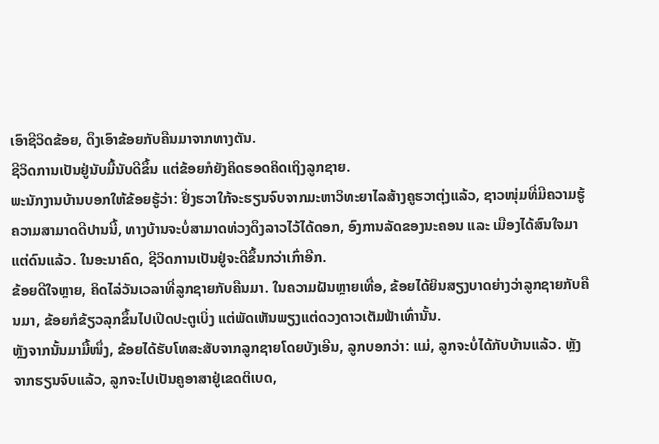ເອົາຊີວິດຂ້ອຍ, ດຶງເອົາຂ້ອຍກັບຄືນມາຈາກທາງຕັນ.
ຊີວິດການເປັນຢູ່ນັບມື້ນັບດີຂຶ້ນ ແຕ່ຂ້ອຍກໍຍັງຄິດຮອດຄິດເຖິງລູກຊາຍ.
ພະນັກງານບ້ານບອກໃຫ້ຂ້ອຍຮູ້ວ່າ: ຢິ່ງຮວາໃກ້ຈະຮຽນຈົບຈາກມະຫາວິທະຍາໄລສ້າງຄູຮວາຕຸ່ງແລ້ວ, ຊາວໜຸ່ມທີ່ມີຄວາມຮູ້ຄວາມສາມາດດີປານນີ້, ທາງບ້ານຈະບໍ່ສາມາດທ່ວງດຶງລາວໄວ້ໄດ້ດອກ, ອົງການລັດຂອງນະຄອນ ແລະ ເມືອງໄດ້ສົນໃຈມາແຕ່ດົນແລ້ວ. ໃນອະນາຄົດ, ຊີວິດການເປັນຢູ່ຈະດີຂຶ້ນກວ່າເກົ່າອີກ.
ຂ້ອຍດີໃຈຫຼາຍ, ຄິດໄລ່ວັນເວລາທີ່ລູກຊາຍກັບຄືນມາ. ໃນຄວາມຝັນຫຼາຍເທື່ອ, ຂ້ອຍໄດ້ຍິນສຽງບາດຍ່າງວ່າລູກຊາຍກັບຄືນມາ, ຂ້ອຍກໍຂ້ຽວລຸກຂຶ້ນໄປເປີດປະຕູເບິ່ງ ແຕ່ພັດເຫັນພຽງແຕ່ດວງດາວເຕັມຟ້າເທົ່ານັ້ນ.
ຫຼັງຈາກນັ້ນມາມື້ໜຶ່ງ, ຂ້ອຍໄດ້ຮັບໂທສະສັບຈາກລູກຊາຍໂດຍບັງເອີນ, ລູກບອກວ່າ: ແມ່, ລູກຈະບໍ່ໄດ້ກັບບ້ານແລ້ວ. ຫຼັງຈາກຮຽນຈົບແລ້ວ, ລູກຈະໄປເປັນຄູອາສາຢູ່ເຂດຕິເບດ,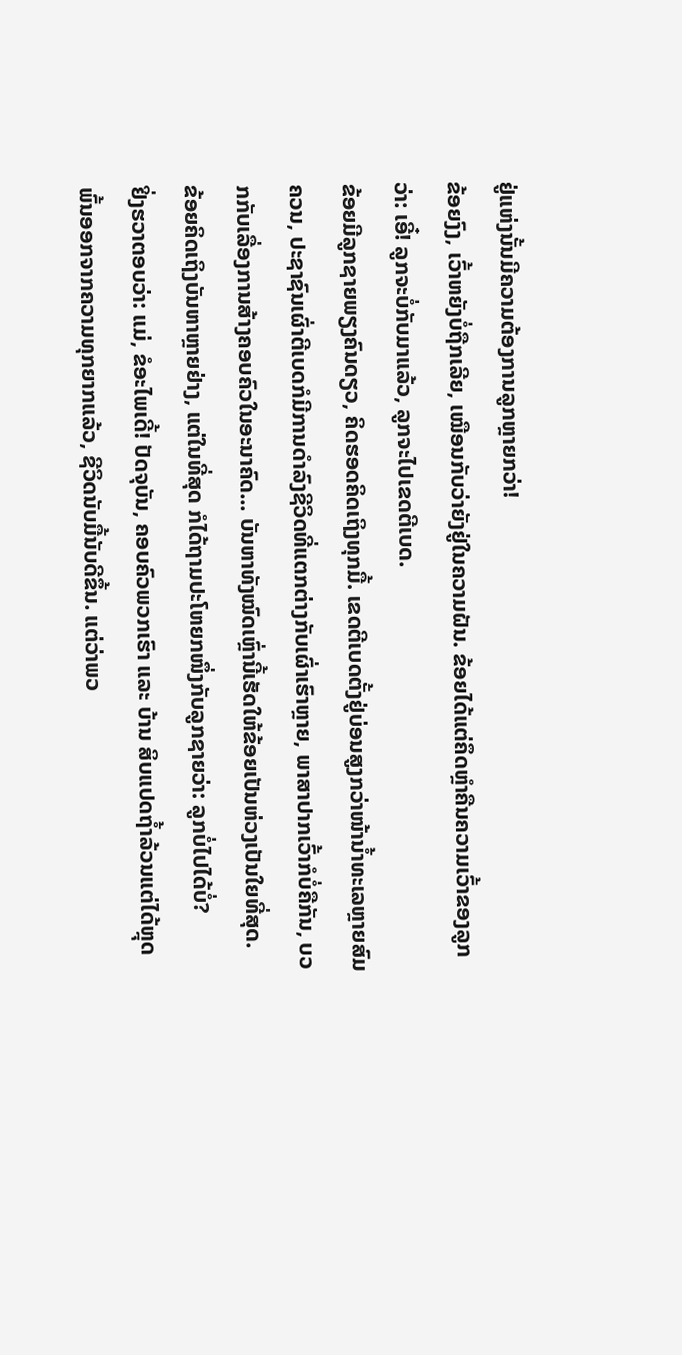ຢູ່ແຫ່ງນັ້ນມີຄວາມຕ້ອງການລູກຫຼາຍກວ່າ!
ຂ້ອຍງົງ, ເວົ້າຫຍັງບໍ່ຖືກເລີຍ, ເໝືອນກັບວ່າຍັງຢູ່ໃນຄວາມຝັນ. ຂ້ອຍໄດ້ແຕ່ຄຶດຫຼໍາຄືນຄວາມເວົ້າຂອງລູກວ່າ: ເອີ໋! ລູກຈະບໍ່ກັບມາແລ້ວ, ລູກຈະໄປເຂດຕີເບດ.
ຂ້ອຍມີລູກຊາຍພຽງຄົນດຽວ, ຄິດຮອດຄິດເຖິງທຸກມື້. ເຂດຕີເບດຕັ້ງຢູ່ບ່ອນສູງກວ່າໜ້ານ້ຳທະເລຫຼາຍສົມຄວນ, ປະຊາຊົນເຜົ່າຕີເບດກໍມີການດຳລົງຊີວິດທີ່ແຕກຕ່າງກັບເຜົ່າເຮົາຫຼາຍ, ພາສາປາກເວົ້າກໍບໍ່ຄືກັນ, ບວກກັບເລື່ອງການສ້າງຄອບຄົວໃນອະນາຄົດ... ບັນຫາທັງໝົດເຫຼົ່ານີ້ເຮັດໃຫ້ຂ້ອຍເປັນຫ່ວງເປັນໃຍທີ່ສຸດ.
ຂ້ອຍຄິດເຖິງບັນຫາຫຼາຍຢ່າງ, ແຕ່ໃນທີ່ສຸດ ກໍໄດ້ຖາມປະໂຫຍກໜຶ່ງກັບລູກຊາຍວ່າ: ລູກບໍ່ໄປໄດ້ບໍ່?
ຢິ່ງຮວາຕອບວ່າ: ແມ່, ຂໍອະໄພເດີ້! ປັດຈຸບັນ, ຄອບຄົວພວກເຮົາ ແລະ ບ້ານ ສິບແປດຖ້ຳລ້ວນແຕ່ໄດ້ຫຼຸດພົ້ນອອກຈາກຄວາມທຸກຍາກແລ້ວ, ຊີວິດນັບມື້ນັບດີຂຶ້ນ. ແຕ່ວ່າພວ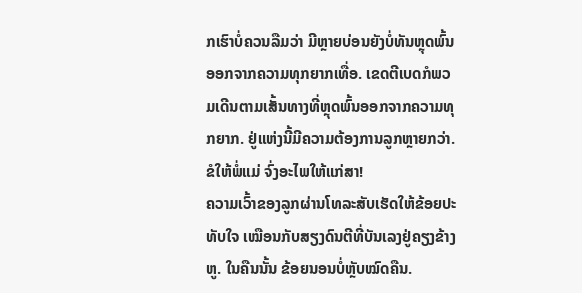ກເຮົາບໍ່ຄວນລືມວ່າ ມີຫຼາຍບ່ອນຍັງບໍ່ທັນຫຼຸດພົ້ນອອກຈາກຄວາມທຸກຍາກເທື່ອ. ເຂດຕີເບດກໍພວມເດີນຕາມເສັ້ນທາງທີ່ຫຼຸດພົ້ນອອກຈາກຄວາມທຸກຍາກ. ຢູ່ແຫ່ງນີ້ມີຄວາມຕ້ອງການລູກຫຼາຍກວ່າ. ຂໍໃຫ້ພໍ່ແມ່ ຈົ່ງອະໄພໃຫ້ແກ່ສາ!
ຄວາມເວົ້າຂອງລູກຜ່ານໂທລະສັບເຮັດໃຫ້ຂ້ອຍປະທັບໃຈ ເໝືອນກັບສຽງດົນຕີທີ່ບັນເລງຢູ່ຄຽງຂ້າງຫູ. ໃນຄືນນັ້ນ ຂ້ອຍນອນບໍ່ຫຼັບໝົດຄືນ.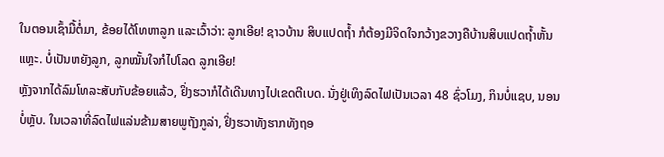ໃນຕອນເຊົ້າມື້ຕໍ່ມາ, ຂ້ອຍໄດ້ໂທຫາລູກ ແລະເວົ້າວ່າ: ລູກເອີຍ! ຊາວບ້ານ ສິບແປດຖ້ຳ ກໍຕ້ອງມີຈິດໃຈກວ້າງຂວາງຄືບ້ານສິບແປດຖ້ຳຫັ້ນແຫຼະ. ບໍ່ເປັນຫຍັງລູກ, ລູກໝັ້ນໃຈກໍໄປໂລດ ລູກເອີຍ!
ຫຼັງຈາກໄດ້ລົມໂທລະສັບກັບຂ້ອຍແລ້ວ, ຢິ່ງຮວາກໍໄດ້ເດີນທາງໄປເຂດຕີເບດ. ນັ່ງຢູ່ເທິງລົດໄຟເປັນເວລາ 48 ຊົ່ວໂມງ, ກິນບໍ່ແຊບ, ນອນບໍ່ຫຼັບ. ໃນເວລາທີ່ລົດໄຟແລ່ນຂ້າມສາຍພູຖັງກູລ່າ, ຢິ່ງຮວາທັງຮາກທັງຖອ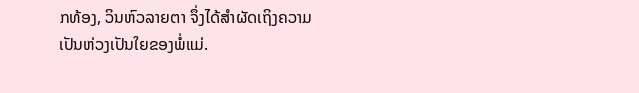ກທ້ອງ, ວິນຫົວລາຍຕາ ຈຶ່ງໄດ້ສຳຜັດເຖິງຄວາມເປັນຫ່ວງເປັນໃຍຂອງພໍ່ແມ່.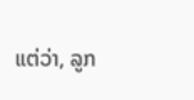ແຕ່ວ່າ, ລູກ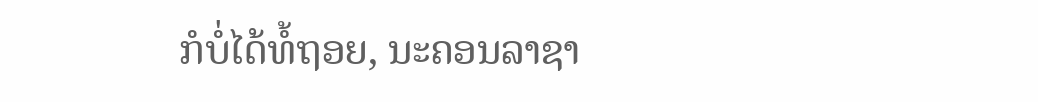ກໍບໍ່ໄດ້ທໍ້ຖອຍ, ນະຄອນລາຊາ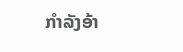ກໍາລັງອ້າ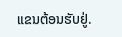ແຂນຕ້ອນຮັບຢູ່.